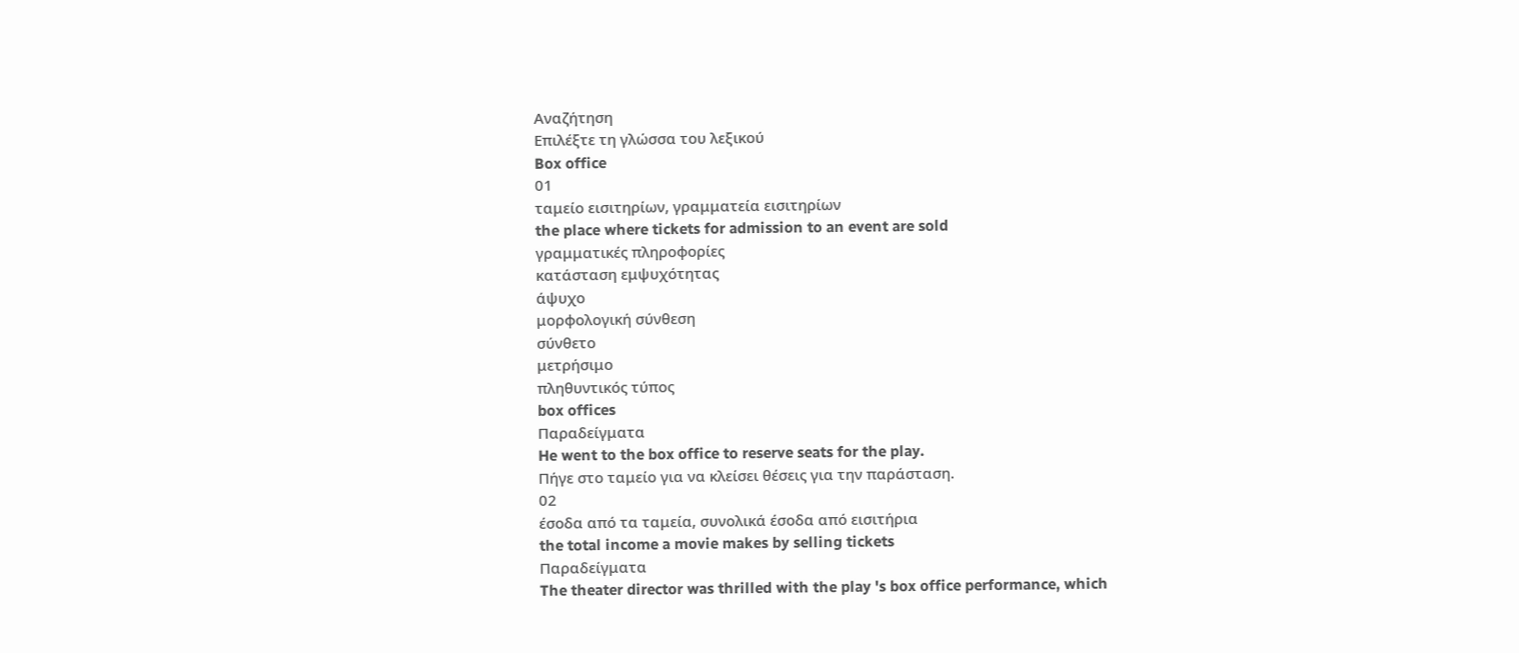Αναζήτηση
Επιλέξτε τη γλώσσα του λεξικού
Box office
01
ταμείο εισιτηρίων, γραμματεία εισιτηρίων
the place where tickets for admission to an event are sold
γραμματικές πληροφορίες
κατάσταση εμψυχότητας
άψυχο
μορφολογική σύνθεση
σύνθετο
μετρήσιμο
πληθυντικός τύπος
box offices
Παραδείγματα
He went to the box office to reserve seats for the play.
Πήγε στο ταμείο για να κλείσει θέσεις για την παράσταση.
02
έσοδα από τα ταμεία, συνολικά έσοδα από εισιτήρια
the total income a movie makes by selling tickets
Παραδείγματα
The theater director was thrilled with the play 's box office performance, which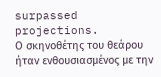surpassed projections.
Ο σκηνοθέτης του θεάρου ήταν ενθουσιασμένος με την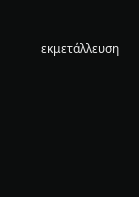εκμετάλλευση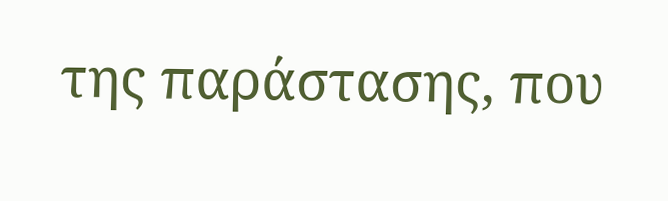της παράστασης, που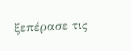ξεπέρασε τις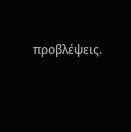προβλέψεις.